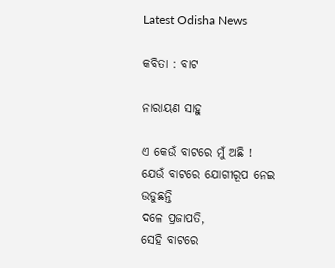Latest Odisha News

କବିତା : ବାଟ

ନାରାୟଣ ସାହୁ

ଏ କେଉଁ ବାଟରେ ମୁଁ ଅଛି !
ଯେଉଁ ବାଟରେ ଯୋଗୀରୂପ ନେଇ ଉଡୁଛନ୍ତି
ଦଳେ ପ୍ରଜାପତି,
ସେହି ବାଟରେ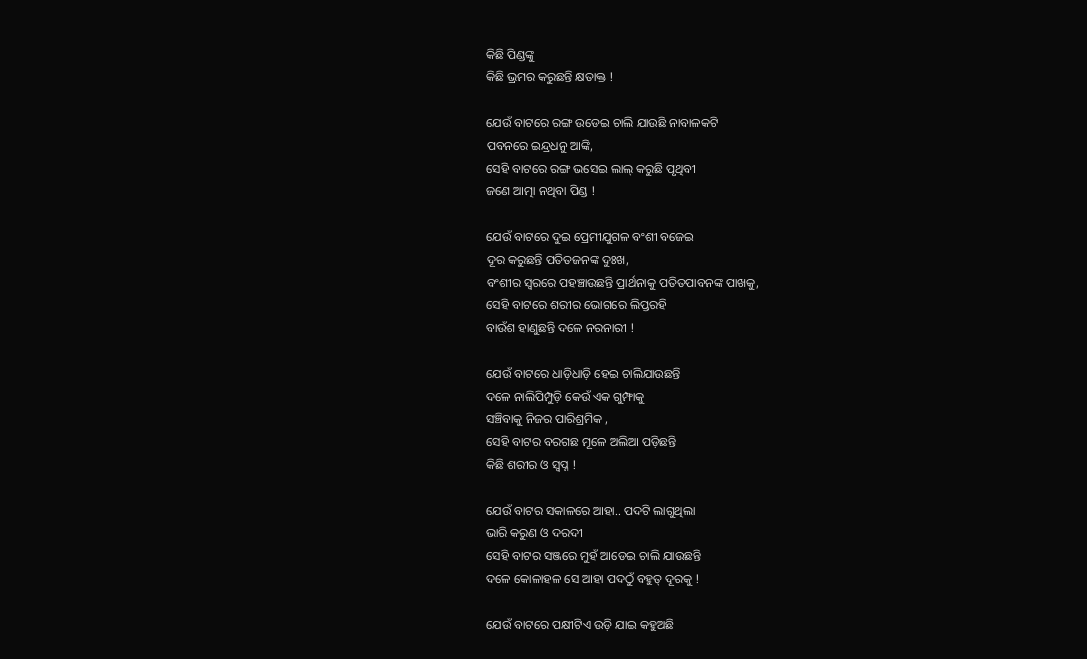କିଛି ପିଣ୍ଡଙ୍କୁ
କିଛି ଭ୍ରମର କରୁଛନ୍ତି କ୍ଷତାକ୍ତ !

ଯେଉଁ ବାଟରେ ରଙ୍ଗ ଉଡେଇ ଚାଲି ଯାଉଛି ନାବାଳକଟି
ପବନରେ ଇନ୍ଦ୍ରଧନୁ ଆଙ୍କି,
ସେହି ବାଟରେ ରଙ୍ଗ ଭସେଇ ଲାଲ୍ କରୁଛି ପୃଥିବୀ
ଜଣେ ଆତ୍ମା ନଥିବା ପିଣ୍ଡ !

ଯେଉଁ ବାଟରେ ଦୁଇ ପ୍ରେମୀଯୁଗଳ ବଂଶୀ ବଜେଇ
ଦୂର କରୁଛନ୍ତି ପତିତଜନଙ୍କ ଦୁଃଖ,
ବଂଶୀର ସ୍ଵରରେ ପହଞ୍ଚାଉଛନ୍ତି ପ୍ରାର୍ଥନାକୁ ପତିତପାବନଙ୍କ ପାଖକୁ,
ସେହି ବାଟରେ ଶରୀର ଭୋଗରେ ଲିପ୍ତରହି
ବାଉଁଶ ହାଣୁଛନ୍ତି ଦଳେ ନରନାରୀ !

ଯେଉଁ ବାଟରେ ଧାଡ଼ିଧାଡ଼ି ହେଇ ଚାଲିଯାଉଛନ୍ତି
ଦଳେ ନାଲିପିମ୍ପୁଡ଼ି କେଉଁ ଏକ ଗୁମ୍ଫାକୁ
ସଞ୍ଚିବାକୁ ନିଜର ପାରିଶ୍ରମିକ ,
ସେହି ବାଟର ବରଗଛ ମୂଳେ ଅଲିଆ ପଡ଼ିଛନ୍ତି
କିଛି ଶରୀର ଓ ସ୍ଵପ୍ନ !

ଯେଉଁ ବାଟର ସକାଳରେ ଆହା.. ପଦଟି ଲାଗୁଥିଲା
ଭାରି କରୁଣ ଓ ଦରଦୀ
ସେହି ବାଟର ସଞ୍ଜରେ ମୁହଁ ଆଡେଇ ଚାଲି ଯାଉଛନ୍ତି
ଦଳେ କୋଳାହଳ ସେ ଆହା ପଦଠୁଁ ବହୁତ୍ ଦୂରକୁ !

ଯେଉଁ ବାଟରେ ପକ୍ଷୀଟିଏ ଉଡ଼ି ଯାଇ କହୁଅଛି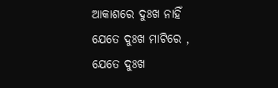ଆକାଶରେ ଦୁଃଖ ନାହିଁ
ଯେତେ ଦୁଃଖ ମାଟିରେ ,
ଯେତେ ଦୁଃଖ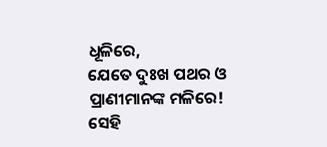ଧୂଳିରେ,
ଯେତେ ଦୁଃଖ ପଥର ଓ
ପ୍ରାଣୀମାନଙ୍କ ମଳିରେ!
ସେହି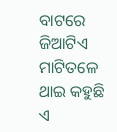ବାଟରେ ଜିଆଟିଏ ମାଟିତଳେ ଥାଇ କହୁଛି
ଏ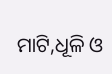ମାଟି,ଧୂଳି ଓ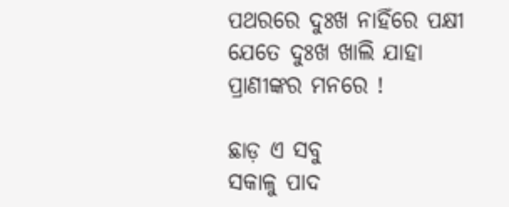ପଥରରେ ଦୁଃଖ ନାହିଁରେ ପକ୍ଷୀ
ଯେତେ ଦୁଃଖ ଖାଲି ଯାହା
ପ୍ରାଣୀଙ୍କର ମନରେ !

ଛାଡ଼ ଏ ସବୁ
ସକାଳୁ ପାଦ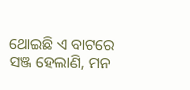ଥୋଇଛି ଏ ବାଟରେ
ସଞ୍ଜ ହେଲାଣି, ମନ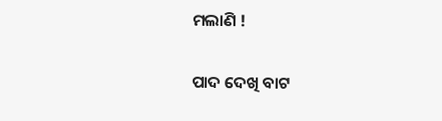ମଲାଣି !

ପାଦ ଦେଖି ବାଟ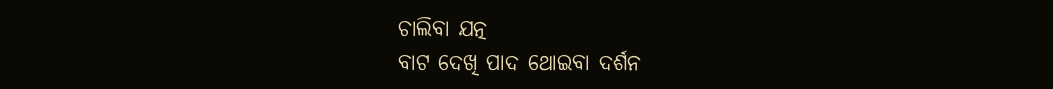ଚାଲିବା ଯତ୍ନ
ବାଟ ଦେଖି ପାଦ ଥୋଇବା ଦର୍ଶନ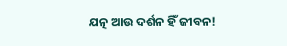ଯତ୍ନ ଆଉ ଦର୍ଶନ ହିଁ ଜୀବନ!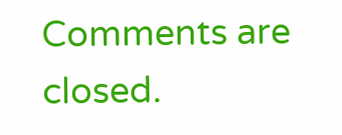Comments are closed.